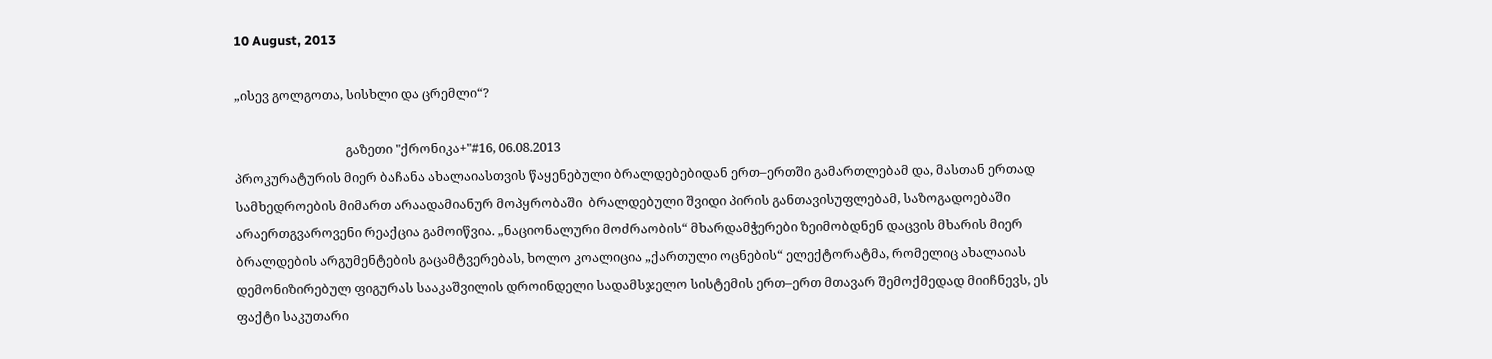10 August, 2013

„ისევ გოლგოთა, სისხლი და ცრემლი“?

                                     გაზეთი "ქრონიკა+"#16, 06.08.2013
პროკურატურის მიერ ბაჩანა ახალაიასთვის წაყენებული ბრალდებებიდან ერთ–ერთში გამართლებამ და, მასთან ერთად სამხედროების მიმართ არაადამიანურ მოპყრობაში  ბრალდებული შვიდი პირის განთავისუფლებამ, საზოგადოებაში არაერთგვაროვენი რეაქცია გამოიწვია. „ნაციონალური მოძრაობის“ მხარდამჭერები ზეიმობდნენ დაცვის მხარის მიერ ბრალდების არგუმენტების გაცამტვერებას, ხოლო კოალიცია „ქართული ოცნების“ ელექტორატმა, რომელიც ახალაიას დემონიზირებულ ფიგურას სააკაშვილის დროინდელი სადამსჯელო სისტემის ერთ–ერთ მთავარ შემოქმედად მიიჩნევს, ეს ფაქტი საკუთარი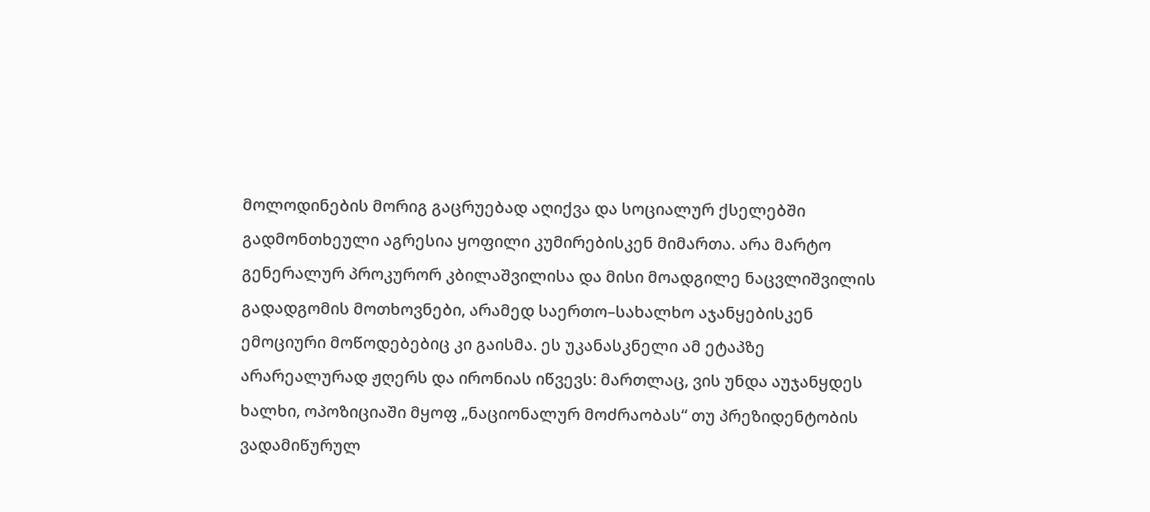მოლოდინების მორიგ გაცრუებად აღიქვა და სოციალურ ქსელებში გადმონთხეული აგრესია ყოფილი კუმირებისკენ მიმართა. არა მარტო გენერალურ პროკურორ კბილაშვილისა და მისი მოადგილე ნაცვლიშვილის გადადგომის მოთხოვნები, არამედ საერთო–სახალხო აჯანყებისკენ ემოციური მოწოდებებიც კი გაისმა. ეს უკანასკნელი ამ ეტაპზე არარეალურად ჟღერს და ირონიას იწვევს: მართლაც, ვის უნდა აუჯანყდეს ხალხი, ოპოზიციაში მყოფ „ნაციონალურ მოძრაობას“ თუ პრეზიდენტობის ვადამიწურულ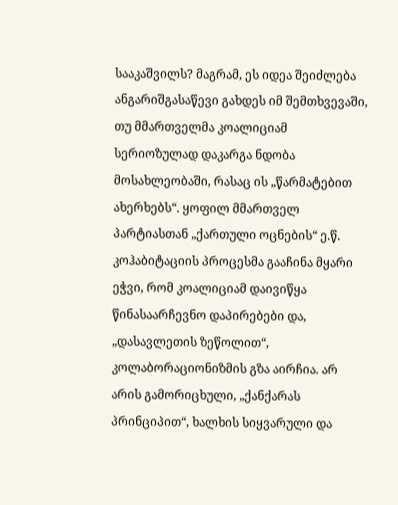სააკაშვილს? მაგრამ, ეს იდეა შეიძლება ანგარიშგასაწევი გახდეს იმ შემთხვევაში, თუ მმართველმა კოალიციამ სერიოზულად დაკარგა ნდობა მოსახლეობაში, რასაც ის „წარმატებით ახერხებს“. ყოფილ მმართველ პარტიასთან „ქართული ოცნების“ ე.წ. კოჰაბიტაციის პროცესმა გააჩინა მყარი ეჭვი, რომ კოალიციამ დაივიწყა წინასაარჩევნო დაპირებები და, „დასავლეთის ზეწოლით“, კოლაბორაციონიზმის გზა აირჩია. არ არის გამორიცხული, „ქანქარას პრინციპით“, ხალხის სიყვარული და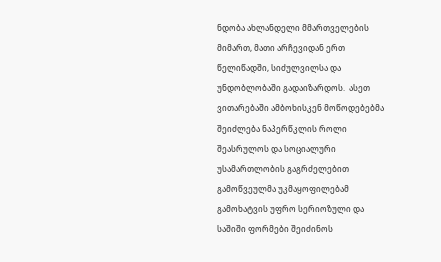ნდობა ახლანდელი მმართველების მიმართ, მათი არჩევიდან ერთ წელიწადში, სიძულვილსა და უნდობლობაში გადაიზარდოს.  ასეთ ვითარებაში ამბოხისკენ მოწოდებებმა შეიძლება ნაპერწკლის როლი შეასრულოს და სოციალური უსამართლობის გაგრძელებით გამოწვეულმა უკმაყოფილებამ გამოხატვის უფრო სერიოზული და საშიში ფორმები შეიძინოს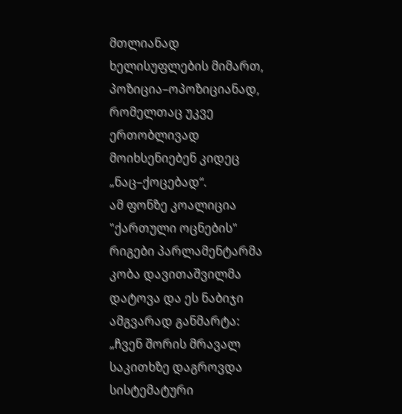მთლიანად ხელისუფლების მიმართ, პოზიცია–ოპოზიციანად, რომელთაც უკვე ერთობლივად მოიხსენიებენ კიდეც „ნაც–ქოცებად“.
ამ ფონზე კოალიცია "ქართული ოცნების" რიგები პარლამენტარმა კობა დავითაშვილმა დატოვა და ეს ნაბიჯი ამგვარად განმარტა: „ჩვენ შორის მრავალ საკითხზე დაგროვდა სისტემატური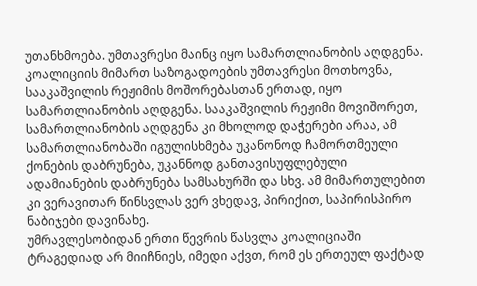უთანხმოება. უმთავრესი მაინც იყო სამართლიანობის აღდგენა. კოალიციის მიმართ საზოგადოების უმთავრესი მოთხოვნა, სააკაშვილის რეჟიმის მოშორებასთან ერთად, იყო სამართლიანობის აღდგენა. სააკაშვილის რეჟიმი მოვიშორეთ, სამართლიანობის აღდგენა კი მხოლოდ დაჭერები არაა, ამ სამართლიანობაში იგულისხმება უკანონოდ ჩამორთმეული ქონების დაბრუნება, უკანნოდ განთავისუფლებული ადამიანების დაბრუნება სამსახურში და სხვ. ამ მიმართულებით კი ვერავითარ წინსვლას ვერ ვხედავ, პირიქით, საპირისპირო ნაბიჯები დავინახე.
უმრავლესობიდან ერთი წევრის წასვლა კოალიციაში ტრაგედიად არ მიიჩნიეს, იმედი აქვთ, რომ ეს ერთეულ ფაქტად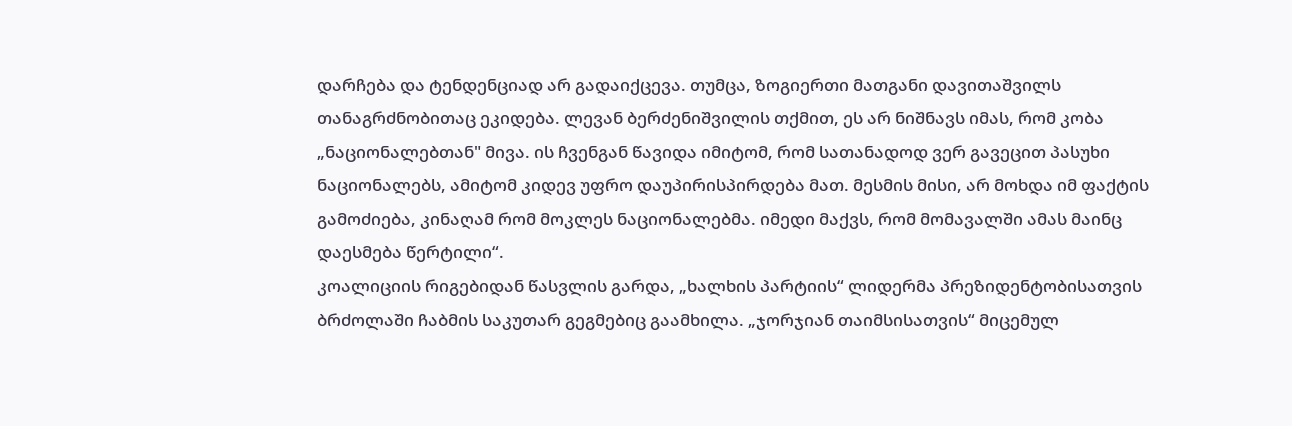დარჩება და ტენდენციად არ გადაიქცევა. თუმცა, ზოგიერთი მათგანი დავითაშვილს თანაგრძნობითაც ეკიდება. ლევან ბერძენიშვილის თქმით, ეს არ ნიშნავს იმას, რომ კობა  „ნაციონალებთან" მივა. ის ჩვენგან წავიდა იმიტომ, რომ სათანადოდ ვერ გავეცით პასუხი ნაციონალებს, ამიტომ კიდევ უფრო დაუპირისპირდება მათ. მესმის მისი, არ მოხდა იმ ფაქტის გამოძიება, კინაღამ რომ მოკლეს ნაციონალებმა. იმედი მაქვს, რომ მომავალში ამას მაინც დაესმება წერტილი“.
კოალიციის რიგებიდან წასვლის გარდა, „ხალხის პარტიის“ ლიდერმა პრეზიდენტობისათვის ბრძოლაში ჩაბმის საკუთარ გეგმებიც გაამხილა. „ჯორჯიან თაიმსისათვის“ მიცემულ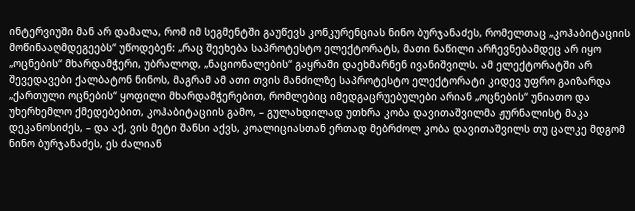ინტერვიუში მან არ დამალა, რომ იმ სეგმენტში გაუწევს კონკურენციას ნინო ბურჯანაძეს, რომელთაც „კოჰაბიტაციის მოწინააღმდეგეებს“ უწოდებენ: „რაც შეეხება საპროტესტო ელექტორატს, მათი ნაწილი არჩევნებამდეც არ იყო „ოცნების“ მხარდამჭერი, უბრალოდ, „ნაციონალების“ გაყრაში დაეხმარნენ ივანიშვილს. ამ ელექტორატში არ შევედავები ქალბატონ ნინოს, მაგრამ ამ ათი თვის მანძილზე საპროტესტო ელექტორატი კიდევ უფრო გაიზარდა „ქართული ოცნების“ ყოფილი მხარდამჭერებით, რომლებიც იმედგაცრუებულები არიან „ოცნების“ უნიათო და უხერხემლო ქმედებებით, კოჰაბიტაციის გამო, – გულახდილად უთხრა კობა დავითაშვილმა ჟურნალისტ მაკა დეკანოსიძეს, – და აქ, ვის მეტი შანსი აქვს, კოალიციასთან ერთად მებრძოლ კობა დავითაშვილს თუ ცალკე მდგომ ნინო ბურჯანაძეს, ეს ძალიან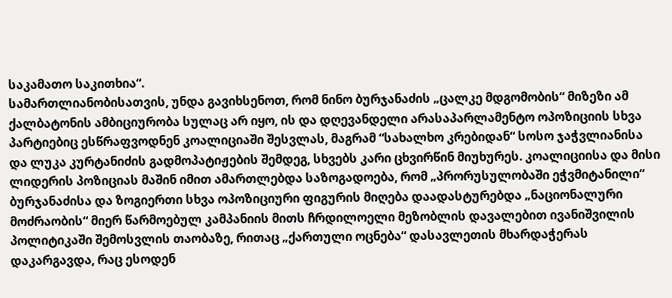საკამათო საკითხია“.
სამართლიანობისათვის, უნდა გავიხსენოთ, რომ ნინო ბურჯანაძის „ცალკე მდგომობის“ მიზეზი ამ ქალბატონის ამბიციურობა სულაც არ იყო, ის და დღევანდელი არასაპარლამენტო ოპოზიციის სხვა პარტიებიც ესწრაფვოდნენ კოალიციაში შესვლას, მაგრამ “სახალხო კრებიდან“ სოსო ჯაჭვლიანისა და ლუკა კურტანიძის გადმოპატიჟების შემდეგ, სხვებს კარი ცხვირწინ მიუხურეს. კოალიციისა და მისი ლიდერის პოზიციას მაშინ იმით ამართლებდა საზოგადოება, რომ „პრორუსულობაში ეჭვმიტანილი“ ბურჯანაძისა და ზოგიერთი სხვა ოპოზიციური ფიგურის მიღება დაადასტურებდა „ნაციონალური მოძრაობის“ მიერ წარმოებულ კამპანიის მითს ჩრდილოელი მეზობლის დავალებით ივანიშვილის პოლიტიკაში შემოსვლის თაობაზე, რითაც „ქართული ოცნება“ დასავლეთის მხარდაჭერას დაკარგავდა, რაც ესოდენ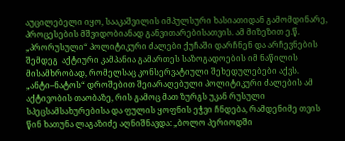აუცილებელი იყო, სააკაშვილის იმპულსური ხასიათიდან გამომდინარე,  პროცესების მშვიდობიანად განვითარებისათვის. ამ მიზეზით ე.წ. „პრორუსული“ პოლიტიკური ძალები ქუჩაში დარჩნენ და არჩევნების შემდეგ  აქტიური კამპანია გამართეს საზოგადოების იმ ნაწილის მისამხრობად, რომელსაც კონსერვატიული შეხედულებები აქვს.
„ანტი–ნატოს“ დროშებით შეიარაღებული პოლიტიკური ძალების ამ აქტივობის თაობაზე, რის გამოც მათ ზურგს უკან რუსული სპეცსამსახურებისა და ფულის ყოფნის ეჭვი ჩნდება, რამდენიმე თვის წინ ხათუნა ლაგაზიძე აღნიშნავდა: „ბოლო პერიოდში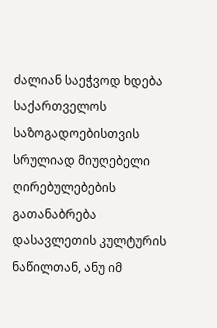ძალიან საეჭვოდ ხდება საქართველოს საზოგადოებისთვის სრულიად მიუღებელი ღირებულებების გათანაბრება დასავლეთის კულტურის ნაწილთან, ანუ იმ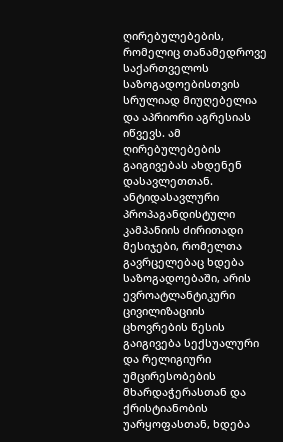ღირებულებების, რომელიც თანამედროვე საქართველოს საზოგადოებისთვის სრულიად მიუღებელია და აპრიორი აგრესიას იწვევს. ამ ღირებულებების გაიგივებას ახდენენ დასავლეთთან.
ანტიდასავლური პროპაგანდისტული კამპანიის ძირითადი მესიჯები, რომელთა გავრცელებაც ხდება საზოგადოებაში, არის ევროატლანტიკური ცივილიზაციის ცხოვრების წესის გაიგივება სექსუალური და რელიგიური უმცირესობების მხარდაჭერასთან და ქრისტიანობის უარყოფასთან, ხდება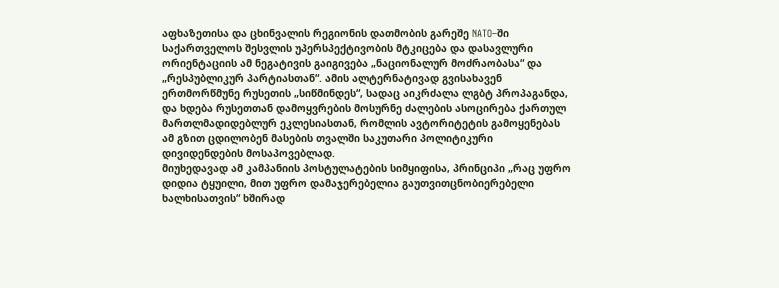აფხაზეთისა და ცხინვალის რეგიონის დათმობის გარეშე NATO–ში საქართველოს შესვლის უპერსპექტივობის მტკიცება და დასავლური ორიენტაციის ამ ნეგატივის გაიგივება „ნაციონალურ მოძრაობასა“ და „რესპუბლიკურ პარტიასთან“. ამის ალტერნატივად გვისახავენ ერთმორწმუნე რუსეთის „სიწმინდეს“, სადაც აიკრძალა ლგბტ პროპაგანდა, და ხდება რუსეთთან დამოყვრების მოსურნე ძალების ასოცირება ქართულ მართლმადიდებლურ ეკლესიასთან, რომლის ავტორიტეტის გამოყენებას ამ გზით ცდილობენ მასების თვალში საკუთარი პოლიტიკური დივიდენდების მოსაპოვებლად.
მიუხედავად ამ კამპანიის პოსტულატების სიმყიფისა, პრინციპი „რაც უფრო დიდია ტყუილი, მით უფრო დამაჯერებელია გაუთვითცნობიერებელი ხალხისათვის“ ხშირად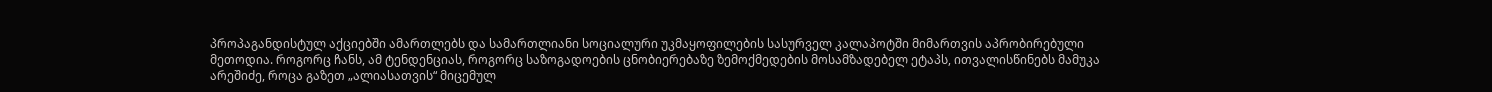პროპაგანდისტულ აქციებში ამართლებს და სამართლიანი სოციალური უკმაყოფილების სასურველ კალაპოტში მიმართვის აპრობირებული მეთოდია. როგორც ჩანს, ამ ტენდენციას, როგორც საზოგადოების ცნობიერებაზე ზემოქმედების მოსამზადებელ ეტაპს, ითვალისწინებს მამუკა არეშიძე, როცა გაზეთ „ალიასათვის“ მიცემულ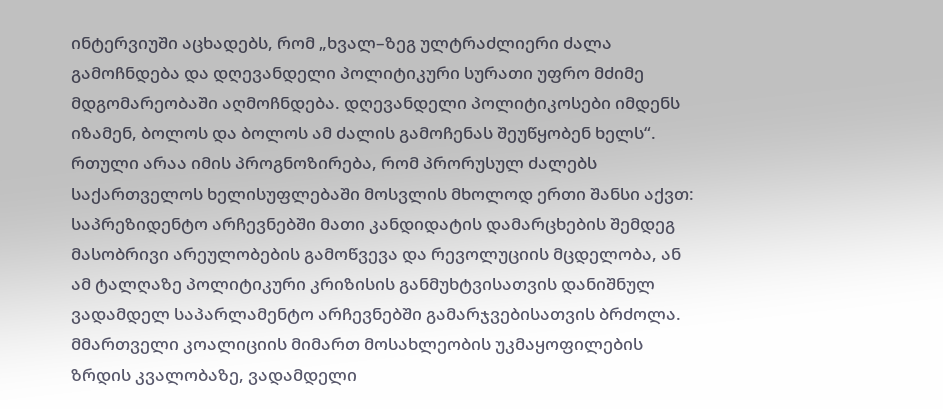ინტერვიუში აცხადებს, რომ „ხვალ–ზეგ ულტრაძლიერი ძალა გამოჩნდება და დღევანდელი პოლიტიკური სურათი უფრო მძიმე მდგომარეობაში აღმოჩნდება. დღევანდელი პოლიტიკოსები იმდენს იზამენ, ბოლოს და ბოლოს ამ ძალის გამოჩენას შეუწყობენ ხელს“.
რთული არაა იმის პროგნოზირება, რომ პრორუსულ ძალებს საქართველოს ხელისუფლებაში მოსვლის მხოლოდ ერთი შანსი აქვთ: საპრეზიდენტო არჩევნებში მათი კანდიდატის დამარცხების შემდეგ მასობრივი არეულობების გამოწვევა და რევოლუციის მცდელობა, ან ამ ტალღაზე პოლიტიკური კრიზისის განმუხტვისათვის დანიშნულ ვადამდელ საპარლამენტო არჩევნებში გამარჯვებისათვის ბრძოლა. მმართველი კოალიციის მიმართ მოსახლეობის უკმაყოფილების ზრდის კვალობაზე, ვადამდელი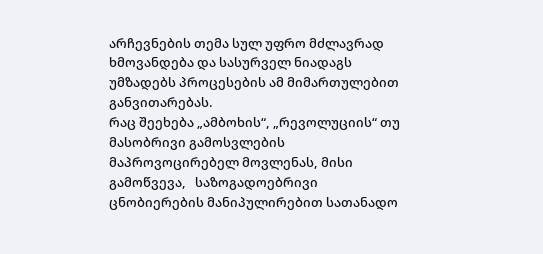არჩევნების თემა სულ უფრო მძლავრად ხმოვანდება და სასურველ ნიადაგს უმზადებს პროცესების ამ მიმართულებით განვითარებას.
რაც შეეხება „ამბოხის“, „რევოლუციის“ თუ მასობრივი გამოსვლების მაპროვოცირებელ მოვლენას, მისი გამოწვევა,   საზოგადოებრივი ცნობიერების მანიპულირებით სათანადო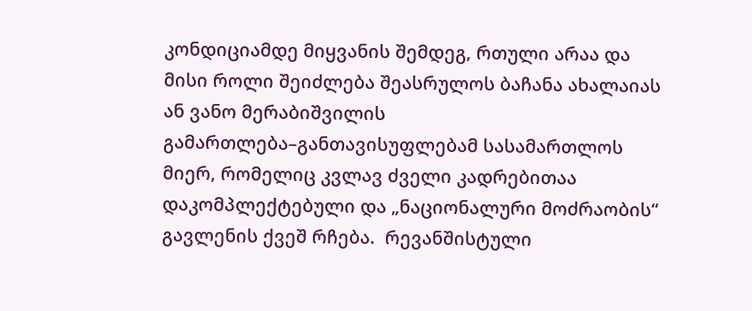კონდიციამდე მიყვანის შემდეგ, რთული არაა და მისი როლი შეიძლება შეასრულოს ბაჩანა ახალაიას ან ვანო მერაბიშვილის გამართლება–განთავისუფლებამ სასამართლოს მიერ, რომელიც კვლავ ძველი კადრებითაა დაკომპლექტებული და „ნაციონალური მოძრაობის“ გავლენის ქვეშ რჩება.  რევანშისტული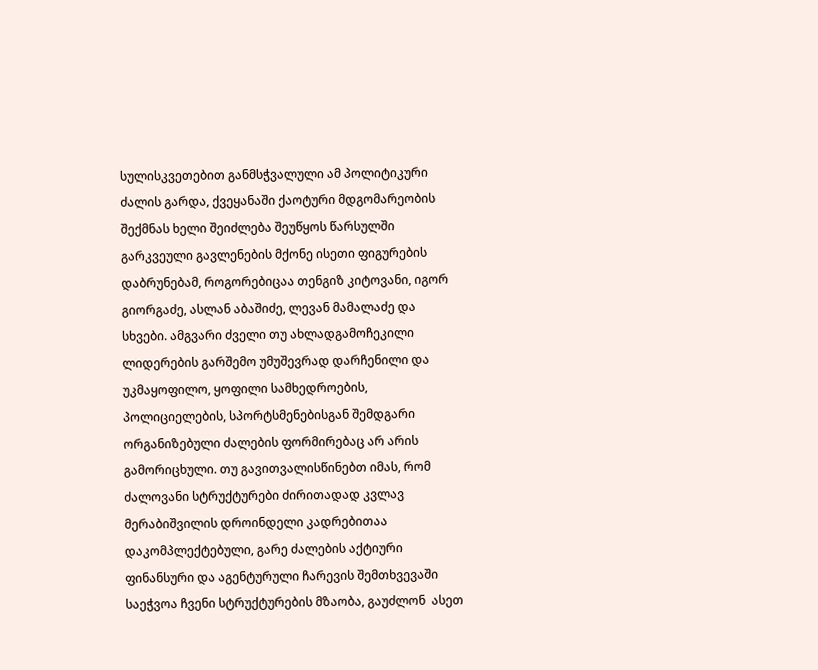სულისკვეთებით განმსჭვალული ამ პოლიტიკური ძალის გარდა, ქვეყანაში ქაოტური მდგომარეობის შექმნას ხელი შეიძლება შეუწყოს წარსულში გარკვეული გავლენების მქონე ისეთი ფიგურების დაბრუნებამ, როგორებიცაა თენგიზ კიტოვანი, იგორ გიორგაძე, ასლან აბაშიძე, ლევან მამალაძე და სხვები. ამგვარი ძველი თუ ახლადგამოჩეკილი ლიდერების გარშემო უმუშევრად დარჩენილი და უკმაყოფილო, ყოფილი სამხედროების, პოლიციელების, სპორტსმენებისგან შემდგარი ორგანიზებული ძალების ფორმირებაც არ არის გამორიცხული. თუ გავითვალისწინებთ იმას, რომ ძალოვანი სტრუქტურები ძირითადად კვლავ მერაბიშვილის დროინდელი კადრებითაა დაკომპლექტებული, გარე ძალების აქტიური ფინანსური და აგენტურული ჩარევის შემთხვევაში საეჭვოა ჩვენი სტრუქტურების მზაობა, გაუძლონ  ასეთ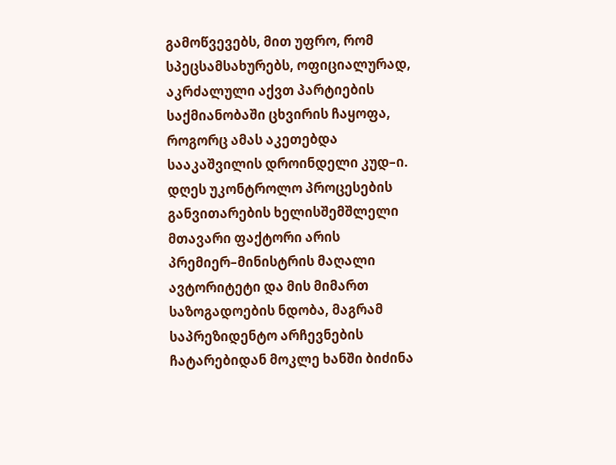გამოწვევებს, მით უფრო, რომ სპეცსამსახურებს, ოფიციალურად, აკრძალული აქვთ პარტიების საქმიანობაში ცხვირის ჩაყოფა, როგორც ამას აკეთებდა სააკაშვილის დროინდელი კუდ–ი.
დღეს უკონტროლო პროცესების განვითარების ხელისშემშლელი მთავარი ფაქტორი არის პრემიერ–მინისტრის მაღალი ავტორიტეტი და მის მიმართ საზოგადოების ნდობა, მაგრამ საპრეზიდენტო არჩევნების ჩატარებიდან მოკლე ხანში ბიძინა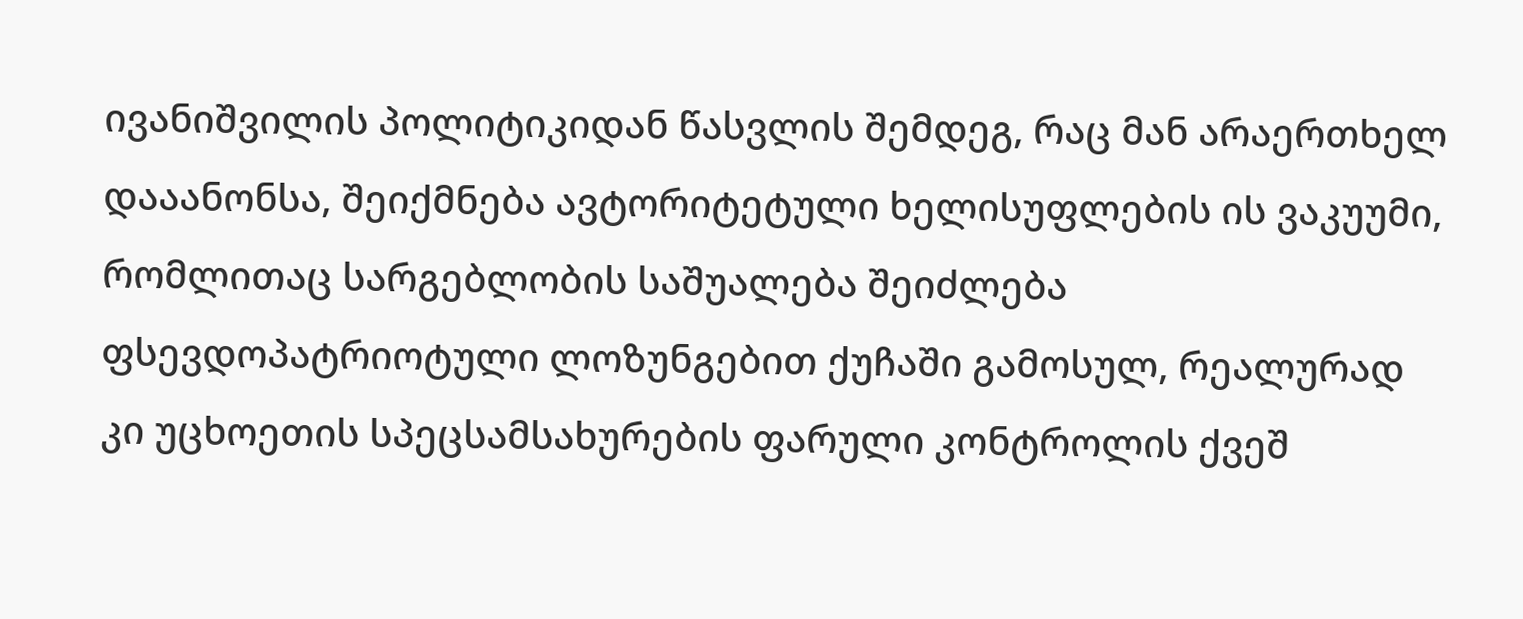ივანიშვილის პოლიტიკიდან წასვლის შემდეგ, რაც მან არაერთხელ დააანონსა, შეიქმნება ავტორიტეტული ხელისუფლების ის ვაკუუმი, რომლითაც სარგებლობის საშუალება შეიძლება ფსევდოპატრიოტული ლოზუნგებით ქუჩაში გამოსულ, რეალურად კი უცხოეთის სპეცსამსახურების ფარული კონტროლის ქვეშ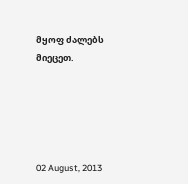მყოფ ძალებს მიეცეთ.





02 August, 2013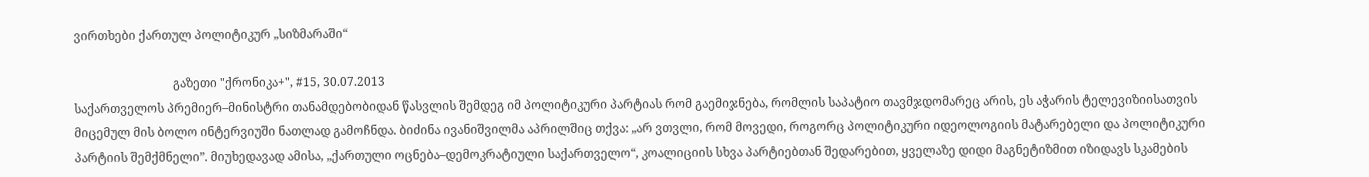ვირთხები ქართულ პოლიტიკურ „სიზმარაში“

                                 გაზეთი "ქრონიკა+", #15, 30.07.2013
საქართველოს პრემიერ–მინისტრი თანამდებობიდან წასვლის შემდეგ იმ პოლიტიკური პარტიას რომ გაემიჯნება, რომლის საპატიო თავმჯდომარეც არის, ეს აჭარის ტელევიზიისათვის მიცემულ მის ბოლო ინტერვიუში ნათლად გამოჩნდა. ბიძინა ივანიშვილმა აპრილშიც თქვა: „არ ვთვლი, რომ მოვედი, როგორც პოლიტიკური იდეოლოგიის მატარებელი და პოლიტიკური პარტიის შემქმნელი”. მიუხედავად ამისა, „ქართული ოცნება–დემოკრატიული საქართველო“, კოალიციის სხვა პარტიებთან შედარებით, ყველაზე დიდი მაგნეტიზმით იზიდავს სკამების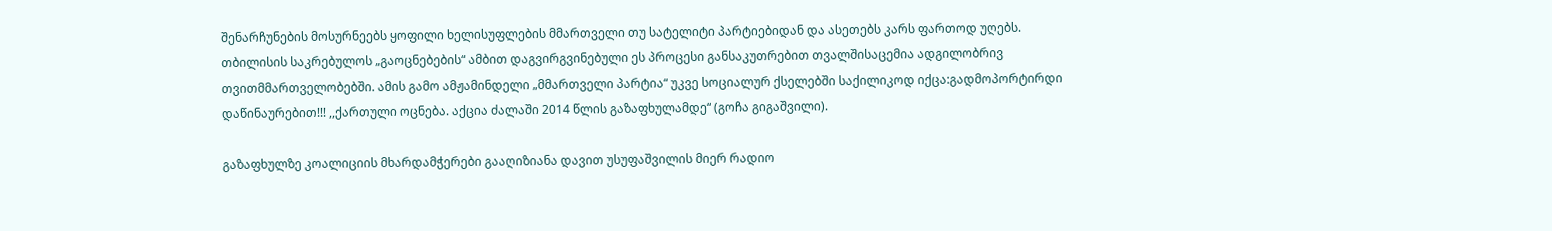შენარჩუნების მოსურნეებს ყოფილი ხელისუფლების მმართველი თუ სატელიტი პარტიებიდან და ასეთებს კარს ფართოდ უღებს. თბილისის საკრებულოს „გაოცნებების“ ამბით დაგვირგვინებული ეს პროცესი განსაკუთრებით თვალშისაცემია ადგილობრივ თვითმმართველობებში. ამის გამო ამჟამინდელი „მმართველი პარტია“ უკვე სოციალურ ქსელებში საქილიკოდ იქცა:გადმოპორტირდი დაწინაურებით!!! ,,ქართული ოცნება. აქცია ძალაში 2014 წლის გაზაფხულამდე“ (გოჩა გიგაშვილი).

გაზაფხულზე კოალიციის მხარდამჭერები გააღიზიანა დავით უსუფაშვილის მიერ რადიო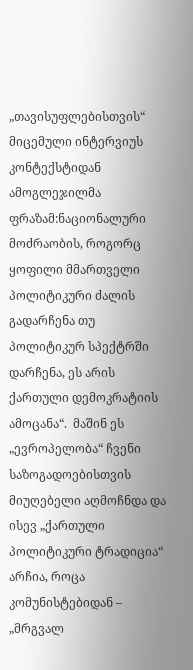„თავისუფლებისთვის“ მიცემული ინტერვიუს კონტექსტიდან ამოგლეჯილმა ფრაზამ:ნაციონალური მოძრაობის, როგორც ყოფილი მმართველი პოლიტიკური ძალის გადარჩენა თუ პოლიტიკურ სპექტრში დარჩენა, ეს არის ქართული დემოკრატიის ამოცანა“.  მაშინ ეს „ევროპელობა“ ჩვენი საზოგადოებისთვის მიუღებელი აღმოჩნდა და ისევ „ქართული პოლიტიკური ტრადიცია“ არჩია, როცა კომუნისტებიდან – „მრგვალ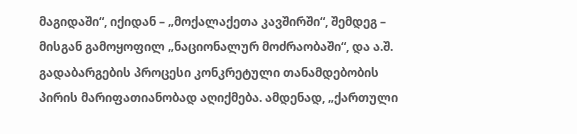მაგიდაში“, იქიდან – „მოქალაქეთა კავშირში“, შემდეგ – მისგან გამოყოფილ „ნაციონალურ მოძრაობაში“, და ა.შ. გადაბარგების პროცესი კონკრეტული თანამდებობის პირის მარიფათიანობად აღიქმება. ამდენად, „ქართული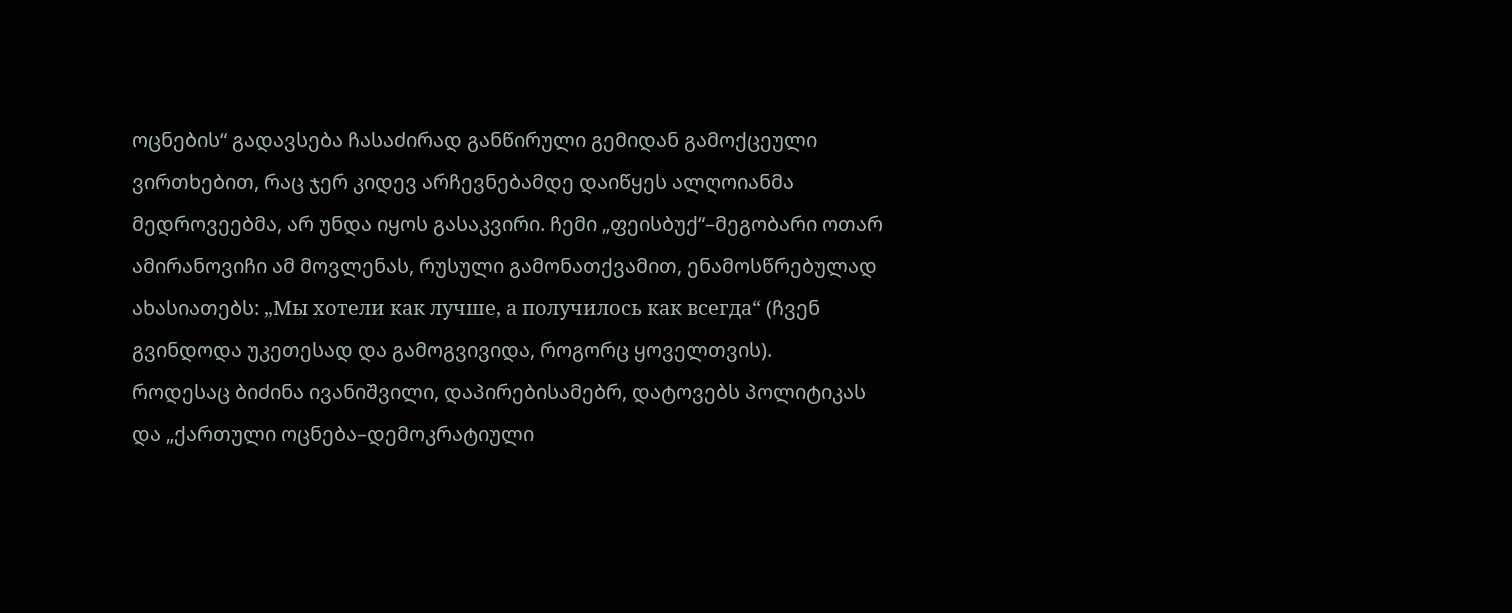ოცნების“ გადავსება ჩასაძირად განწირული გემიდან გამოქცეული ვირთხებით, რაც ჯერ კიდევ არჩევნებამდე დაიწყეს ალღოიანმა მედროვეებმა, არ უნდა იყოს გასაკვირი. ჩემი „ფეისბუქ“–მეგობარი ოთარ ამირანოვიჩი ამ მოვლენას, რუსული გამონათქვამით, ენამოსწრებულად ახასიათებს: „Мы хотели как лучше, а получилось как всегда“ (ჩვენ გვინდოდა უკეთესად და გამოგვივიდა, როგორც ყოველთვის).
როდესაც ბიძინა ივანიშვილი, დაპირებისამებრ, დატოვებს პოლიტიკას და „ქართული ოცნება–დემოკრატიული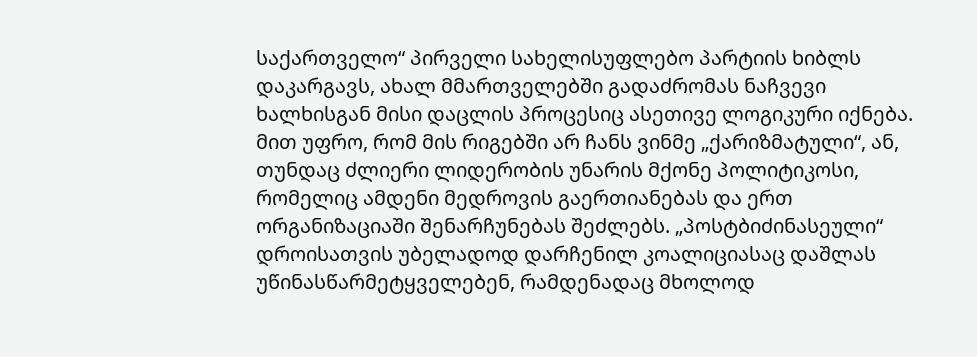საქართველო“ პირველი სახელისუფლებო პარტიის ხიბლს დაკარგავს, ახალ მმართველებში გადაძრომას ნაჩვევი ხალხისგან მისი დაცლის პროცესიც ასეთივე ლოგიკური იქნება. მით უფრო, რომ მის რიგებში არ ჩანს ვინმე „ქარიზმატული“, ან, თუნდაც ძლიერი ლიდერობის უნარის მქონე პოლიტიკოსი, რომელიც ამდენი მედროვის გაერთიანებას და ერთ ორგანიზაციაში შენარჩუნებას შეძლებს. „პოსტბიძინასეული“ დროისათვის უბელადოდ დარჩენილ კოალიციასაც დაშლას უწინასწარმეტყველებენ, რამდენადაც მხოლოდ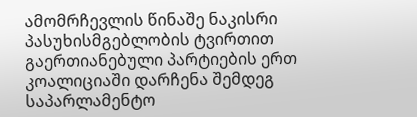ამომრჩევლის წინაშე ნაკისრი პასუხისმგებლობის ტვირთით გაერთიანებული პარტიების ერთ კოალიციაში დარჩენა შემდეგ საპარლამენტო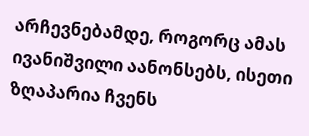არჩევნებამდე, როგორც ამას ივანიშვილი აანონსებს, ისეთი ზღაპარია ჩვენს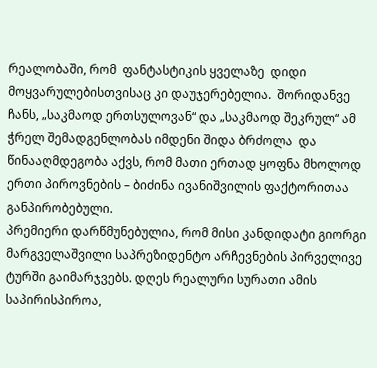რეალობაში, რომ  ფანტასტიკის ყველაზე  დიდი მოყვარულებისთვისაც კი დაუჯერებელია.  შორიდანვე ჩანს, „საკმაოდ ერთსულოვან“ და „საკმაოდ შეკრულ“ ამ ჭრელ შემადგენლობას იმდენი შიდა ბრძოლა  და წინააღმდეგობა აქვს, რომ მათი ერთად ყოფნა მხოლოდ ერთი პიროვნების – ბიძინა ივანიშვილის ფაქტორითაა განპირობებული.
პრემიერი დარწმუნებულია, რომ მისი კანდიდატი გიორგი მარგველაშვილი საპრეზიდენტო არჩევნების პირველივე ტურში გაიმარჯვებს. დღეს რეალური სურათი ამის საპირისპიროა,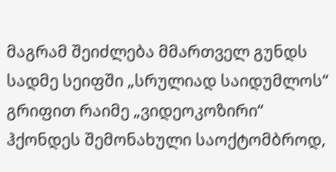მაგრამ შეიძლება მმართველ გუნდს სადმე სეიფში „სრულიად საიდუმლოს“ გრიფით რაიმე „ვიდეოკოზირი“ ჰქონდეს შემონახული საოქტომბროდ,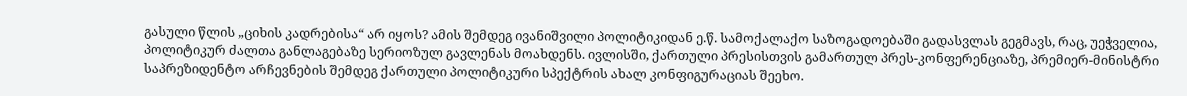გასული წლის „ციხის კადრებისა“ არ იყოს? ამის შემდეგ ივანიშვილი პოლიტიკიდან ე.წ. სამოქალაქო საზოგადოებაში გადასვლას გეგმავს, რაც, უეჭველია, პოლიტიკურ ძალთა განლაგებაზე სერიოზულ გავლენას მოახდენს. ივლისში, ქართული პრესისთვის გამართულ პრეს-კონფერენციაზე, პრემიერ-მინისტრი საპრეზიდენტო არჩევნების შემდეგ ქართული პოლიტიკური სპექტრის ახალ კონფიგურაციას შეეხო.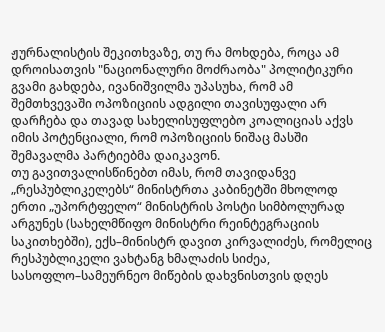ჟურნალისტის შეკითხვაზე, თუ რა მოხდება, როცა ამ დროისათვის "ნაციონალური მოძრაობა" პოლიტიკური გვამი გახდება, ივანიშვილმა უპასუხა, რომ ამ შემთხვევაში ოპოზიციის ადგილი თავისუფალი არ დარჩება და თავად სახელისუფლებო კოალიციას აქვს იმის პოტენციალი, რომ ოპოზიციის ნიშაც მასში შემავალმა პარტიებმა დაიკავონ.
თუ გავითვალისწინებთ იმას, რომ თავიდანვე „რესპუბლიკელებს“ მინისტრთა კაბინეტში მხოლოდ ერთი „უპორტფელო“ მინისტრის პოსტი სიმბოლურად არგუნეს (სახელმწიფო მინისტრი რეინტეგრაციის საკითხებში), ექს–მინისტრ დავით კირვალიძეს, რომელიც რესპუბლიკელი ვახტანგ ხმალაძის სიძეა,  სასოფლო–სამეურნეო მიწების დახვნისთვის დღეს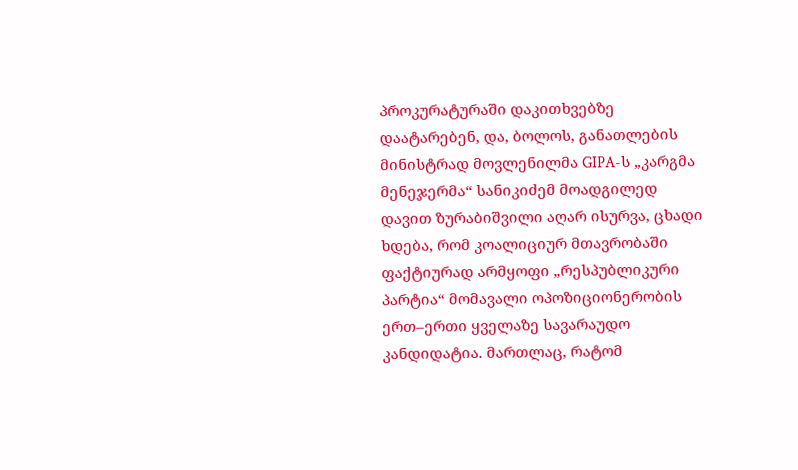პროკურატურაში დაკითხვებზე დაატარებენ, და, ბოლოს, განათლების მინისტრად მოვლენილმა GIPA-ს „კარგმა მენეჯერმა“ სანიკიძემ მოადგილედ დავით ზურაბიშვილი აღარ ისურვა, ცხადი ხდება, რომ კოალიციურ მთავრობაში ფაქტიურად არმყოფი „რესპუბლიკური პარტია“ მომავალი ოპოზიციონერობის ერთ–ერთი ყველაზე სავარაუდო კანდიდატია. მართლაც, რატომ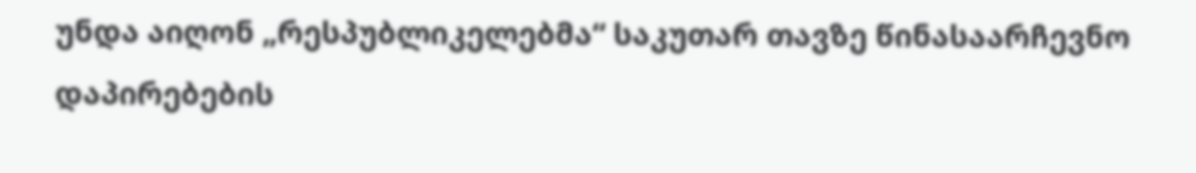უნდა აიღონ „რესპუბლიკელებმა“ საკუთარ თავზე წინასაარჩევნო დაპირებების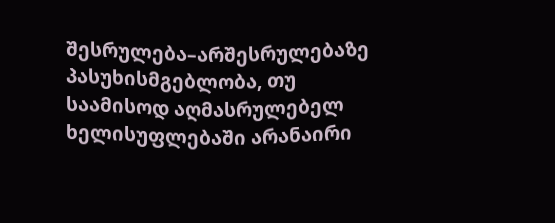შესრულება–არშესრულებაზე პასუხისმგებლობა, თუ საამისოდ აღმასრულებელ ხელისუფლებაში არანაირი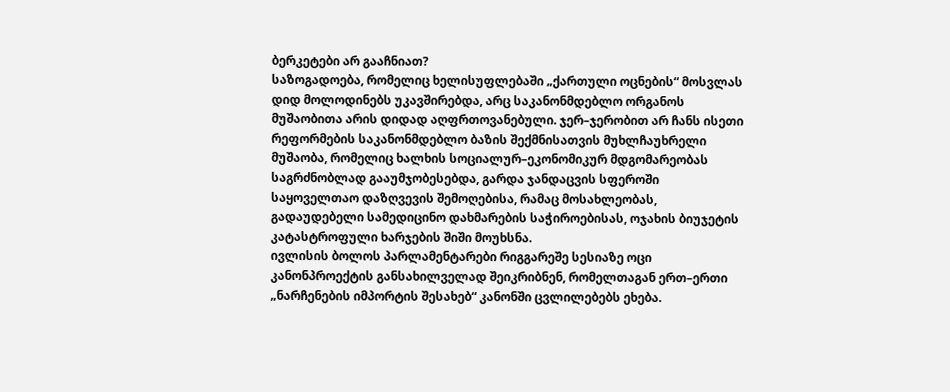ბერკეტები არ გააჩნიათ?
საზოგადოება, რომელიც ხელისუფლებაში „ქართული ოცნების“ მოსვლას დიდ მოლოდინებს უკავშირებდა, არც საკანონმდებლო ორგანოს მუშაობითა არის დიდად აღფრთოვანებული. ჯერ–ჯერობით არ ჩანს ისეთი რეფორმების საკანონმდებლო ბაზის შექმნისათვის მუხლჩაუხრელი მუშაობა, რომელიც ხალხის სოციალურ–ეკონომიკურ მდგომარეობას საგრძნობლად გააუმჯობესებდა, გარდა ჯანდაცვის სფეროში საყოველთაო დაზღვევის შემოღებისა, რამაც მოსახლეობას, გადაუდებელი სამედიცინო დახმარების საჭიროებისას, ოჯახის ბიუჯეტის კატასტროფული ხარჯების შიში მოუხსნა.
ივლისის ბოლოს პარლამენტარები რიგგარეშე სესიაზე ოცი კანონპროექტის განსახილველად შეიკრიბნენ, რომელთაგან ერთ–ერთი „ნარჩენების იმპორტის შესახებ“ კანონში ცვლილებებს ეხება.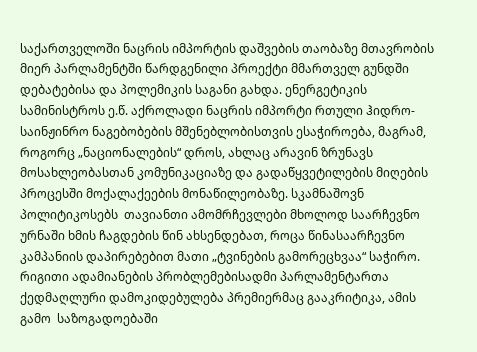საქართველოში ნაცრის იმპორტის დაშვების თაობაზე მთავრობის მიერ პარლამენტში წარდგენილი პროექტი მმართველ გუნდში დებატებისა და პოლემიკის საგანი გახდა. ენერგეტიკის სამინისტროს ე.წ. აქროლადი ნაცრის იმპორტი რთული ჰიდრო-საინჟინრო ნაგებობების მშენებლობისთვის ესაჭიროება, მაგრამ, როგორც „ნაციონალების“ დროს, ახლაც არავინ ზრუნავს მოსახლეობასთან კომუნიკაციაზე და გადაწყვეტილების მიღების პროცესში მოქალაქეების მონაწილეობაზე. სკამნაშოვნ პოლიტიკოსებს  თავიანთი ამომრჩევლები მხოლოდ საარჩევნო ურნაში ხმის ჩაგდების წინ ახსენდებათ, როცა წინასაარჩევნო კამპანიის დაპირებებით მათი „ტვინების გამორეცხვაა“ საჭირო. რიგითი ადამიანების პრობლემებისადმი პარლამენტართა ქედმაღლური დამოკიდებულება პრემიერმაც გააკრიტიკა, ამის გამო  საზოგადოებაში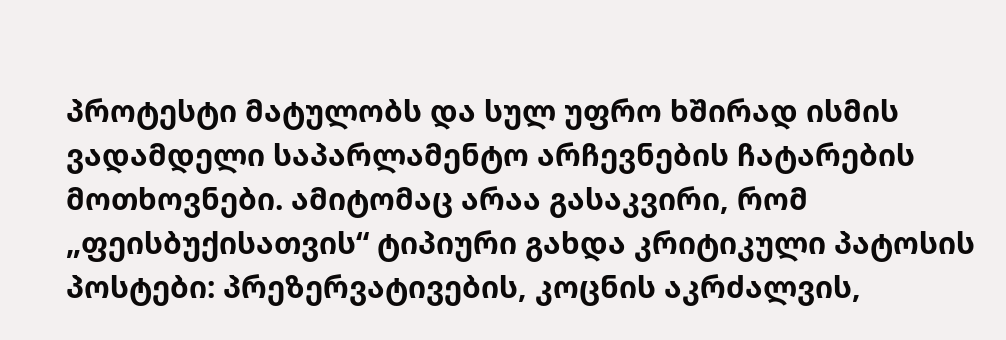პროტესტი მატულობს და სულ უფრო ხშირად ისმის ვადამდელი საპარლამენტო არჩევნების ჩატარების მოთხოვნები. ამიტომაც არაა გასაკვირი, რომ „ფეისბუქისათვის“ ტიპიური გახდა კრიტიკული პატოსის პოსტები: პრეზერვატივების, კოცნის აკრძალვის,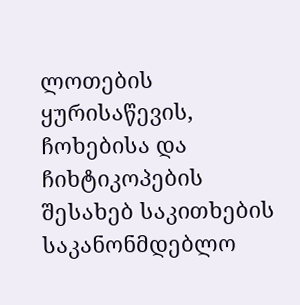ლოთების ყურისაწევის, ჩოხებისა და ჩიხტიკოპების შესახებ საკითხების საკანონმდებლო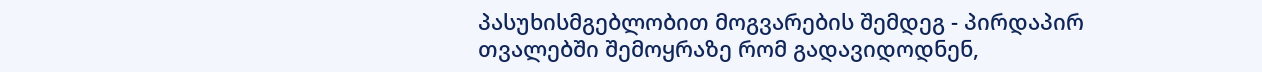პასუხისმგებლობით მოგვარების შემდეგ - პირდაპირ თვალებში შემოყრაზე რომ გადავიდოდნენ,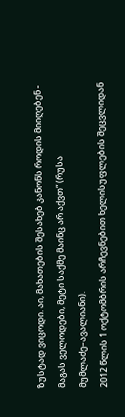ზუსტად ვიცოდი. აი, მახათების შესახებ კანონს როდის მიიღებენ - მაგას ველოდები, მეტი საქმე მაინც არ აქვთ“ (რუსა მუმლაძე–ავალიანი).
2012 წლის 1 ოქტომბრის არჩევნებით ხელისუფლების შეცვლიდან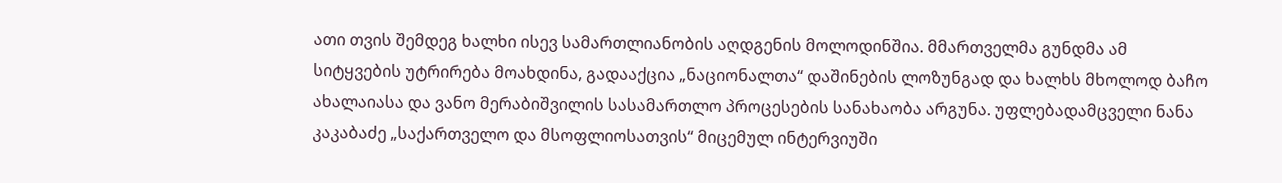ათი თვის შემდეგ ხალხი ისევ სამართლიანობის აღდგენის მოლოდინშია. მმართველმა გუნდმა ამ სიტყვების უტრირება მოახდინა, გადააქცია „ნაციონალთა“ დაშინების ლოზუნგად და ხალხს მხოლოდ ბაჩო ახალაიასა და ვანო მერაბიშვილის სასამართლო პროცესების სანახაობა არგუნა. უფლებადამცველი ნანა კაკაბაძე „საქართველო და მსოფლიოსათვის“ მიცემულ ინტერვიუში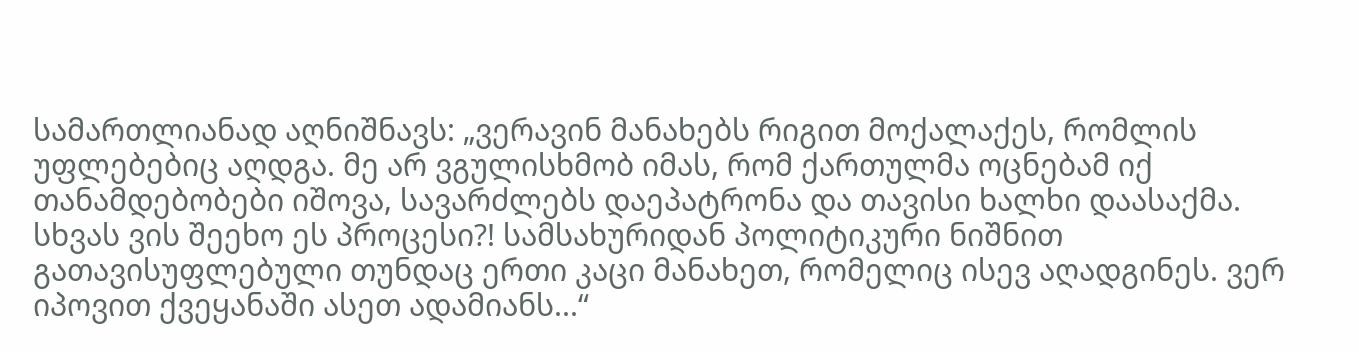სამართლიანად აღნიშნავს: „ვერავინ მანახებს რიგით მოქალაქეს, რომლის უფლებებიც აღდგა. მე არ ვგულისხმობ იმას, რომ ქართულმა ოცნებამ იქ თანამდებობები იშოვა, სავარძლებს დაეპატრონა და თავისი ხალხი დაასაქმა. სხვას ვის შეეხო ეს პროცესი?! სამსახურიდან პოლიტიკური ნიშნით გათავისუფლებული თუნდაც ერთი კაცი მანახეთ, რომელიც ისევ აღადგინეს. ვერ იპოვით ქვეყანაში ასეთ ადამიანს...“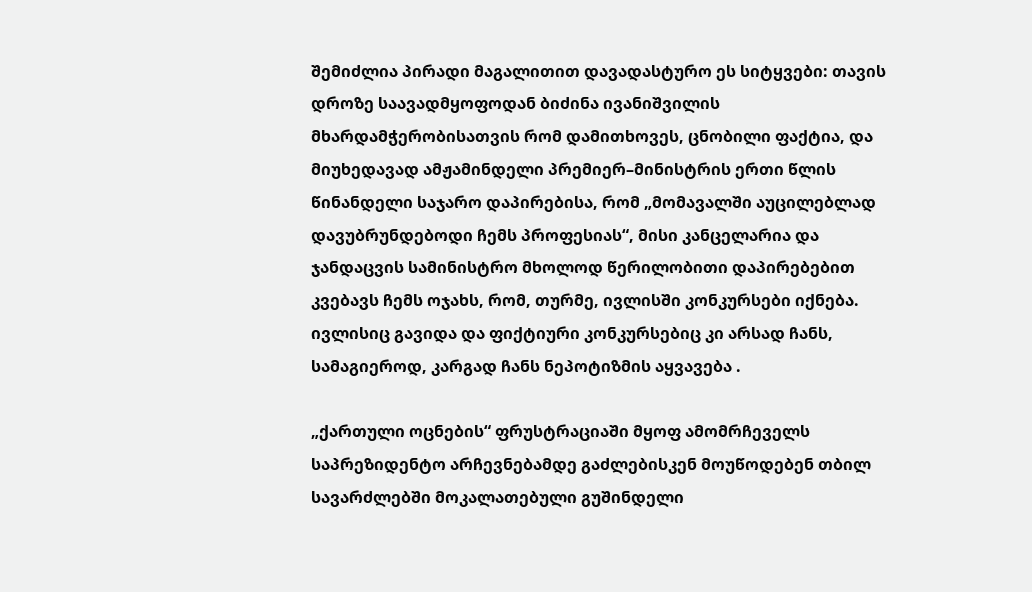შემიძლია პირადი მაგალითით დავადასტურო ეს სიტყვები: თავის დროზე საავადმყოფოდან ბიძინა ივანიშვილის მხარდამჭერობისათვის რომ დამითხოვეს, ცნობილი ფაქტია, და მიუხედავად ამჟამინდელი პრემიერ–მინისტრის ერთი წლის წინანდელი საჯარო დაპირებისა, რომ „მომავალში აუცილებლად დავუბრუნდებოდი ჩემს პროფესიას“, მისი კანცელარია და ჯანდაცვის სამინისტრო მხოლოდ წერილობითი დაპირებებით კვებავს ჩემს ოჯახს, რომ, თურმე, ივლისში კონკურსები იქნება. ივლისიც გავიდა და ფიქტიური კონკურსებიც კი არსად ჩანს, სამაგიეროდ, კარგად ჩანს ნეპოტიზმის აყვავება .

„ქართული ოცნების“ ფრუსტრაციაში მყოფ ამომრჩეველს საპრეზიდენტო არჩევნებამდე გაძლებისკენ მოუწოდებენ თბილ სავარძლებში მოკალათებული გუშინდელი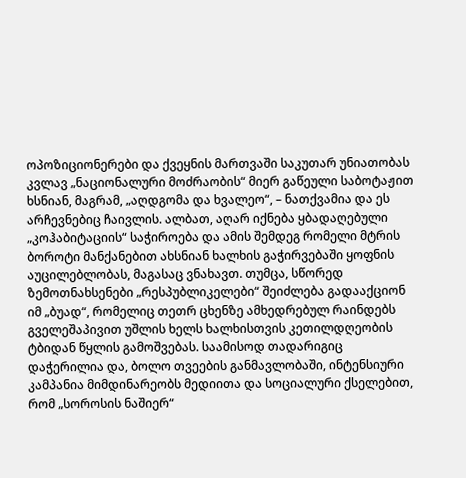ოპოზიციონერები და ქვეყნის მართვაში საკუთარ უნიათობას კვლავ „ნაციონალური მოძრაობის“ მიერ გაწეული საბოტაჟით ხსნიან, მაგრამ, „აღდგომა და ხვალეო“, – ნათქვამია და ეს არჩევნებიც ჩაივლის. ალბათ, აღარ იქნება ყბადაღებული „კოჰაბიტაციის“ საჭიროება და ამის შემდეგ რომელი მტრის ბოროტი მანქანებით ახსნიან ხალხის გაჭირვებაში ყოფნის აუცილებლობას, მაგასაც ვნახავთ. თუმცა, სწორედ ზემოთნახსენები „რესპუბლიკელები“ შეიძლება გადააქციონ იმ „ბუად“, რომელიც თეთრ ცხენზე ამხედრებულ რაინდებს გველეშაპივით უშლის ხელს ხალხისთვის კეთილდღეობის ტბიდან წყლის გამოშვებას. საამისოდ თადარიგიც დაჭერილია და, ბოლო თვეების განმავლობაში, ინტენსიური კამპანია მიმდინარეობს მედიითა და სოციალური ქსელებით, რომ „სოროსის ნაშიერ“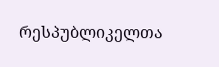რესპუბლიკელთა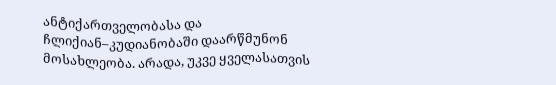ანტიქართველობასა და ჩლიქიან–კუდიანობაში დაარწმუნონ მოსახლეობა. არადა, უკვე ყველასათვის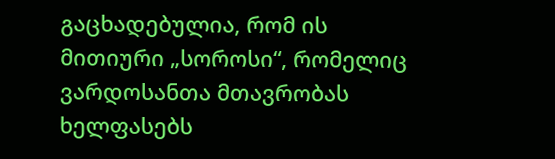გაცხადებულია, რომ ის მითიური „სოროსი“, რომელიც ვარდოსანთა მთავრობას ხელფასებს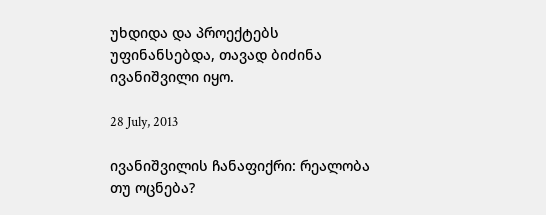უხდიდა და პროექტებს უფინანსებდა, თავად ბიძინა ივანიშვილი იყო.

28 July, 2013

ივანიშვილის ჩანაფიქრი: რეალობა თუ ოცნება?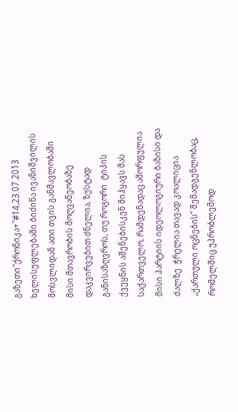გაზეთი"ქრონიკა+"#14,23.07.2013
ხელისუფლებაში ბიძინა ივანიშვილის მოსვლიდან ათი თვის განმავლობაში მისი მთავრობის მოღვაწეობაზე დაკვირვებით ძნელია, ზუსტად განისაზღვროს, თუ როგორი  ტიპის ქვეყნის აშენებისკენ მიჰყავს მას საქართველო, რამდენადაც ამორფულია მისი პარტიის იდეოლოგიური ბაზისი და ძალზე  ჭრელია თავად კოალიცია „ქართული ოცნების“ შემადგენლობაც, რომელშიც უპრობლემოდ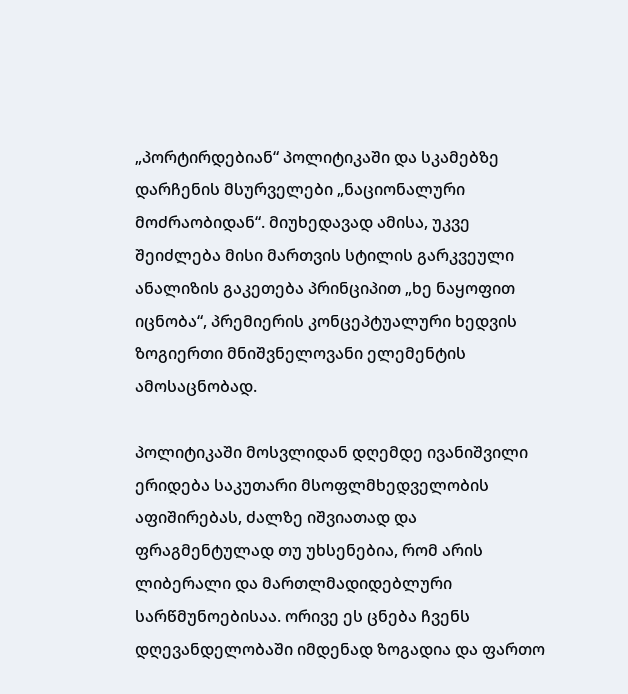„პორტირდებიან“ პოლიტიკაში და სკამებზე დარჩენის მსურველები „ნაციონალური მოძრაობიდან“. მიუხედავად ამისა, უკვე შეიძლება მისი მართვის სტილის გარკვეული ანალიზის გაკეთება პრინციპით „ხე ნაყოფით იცნობა“, პრემიერის კონცეპტუალური ხედვის ზოგიერთი მნიშვნელოვანი ელემენტის ამოსაცნობად.

პოლიტიკაში მოსვლიდან დღემდე ივანიშვილი ერიდება საკუთარი მსოფლმხედველობის აფიშირებას, ძალზე იშვიათად და ფრაგმენტულად თუ უხსენებია, რომ არის ლიბერალი და მართლმადიდებლური სარწმუნოებისაა. ორივე ეს ცნება ჩვენს დღევანდელობაში იმდენად ზოგადია და ფართო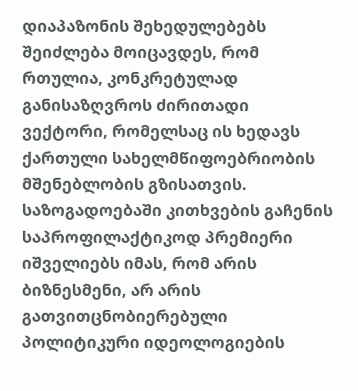დიაპაზონის შეხედულებებს შეიძლება მოიცავდეს, რომ რთულია, კონკრეტულად განისაზღვროს ძირითადი ვექტორი, რომელსაც ის ხედავს ქართული სახელმწიფოებრიობის მშენებლობის გზისათვის. საზოგადოებაში კითხვების გაჩენის საპროფილაქტიკოდ პრემიერი იშველიებს იმას, რომ არის ბიზნესმენი, არ არის გათვითცნობიერებული პოლიტიკური იდეოლოგიების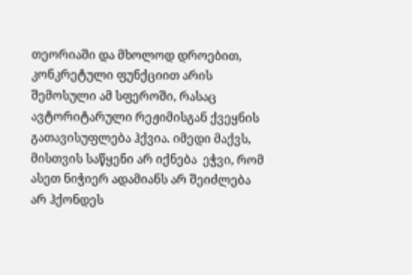თეორიაში და მხოლოდ დროებით, კონკრეტული ფუნქციით არის შემოსული ამ სფეროში, რასაც ავტორიტარული რეჟიმისგან ქვეყნის გათავისუფლება ჰქვია. იმედი მაქვს, მისთვის საწყენი არ იქნება  ეჭვი, რომ ასეთ ნიჭიერ ადამიანს არ შეიძლება არ ჰქონდეს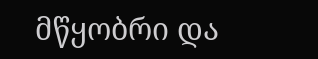მწყობრი და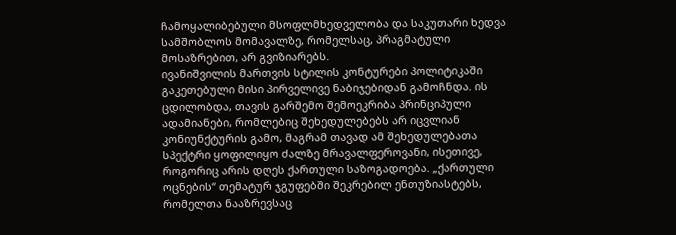ჩამოყალიბებული მსოფლმხედველობა და საკუთარი ხედვა სამშობლოს მომავალზე, რომელსაც, პრაგმატული მოსაზრებით, არ გვიზიარებს.
ივანიშვილის მართვის სტილის კონტურები პოლიტიკაში გაკეთებული მისი პირველივე ნაბიჯებიდან გამოჩნდა. ის ცდილობდა, თავის გარშემო შემოეკრიბა პრინციპული ადამიანები, რომლებიც შეხედულებებს არ იცვლიან კონიუნქტურის გამო, მაგრამ თავად ამ შეხედულებათა სპექტრი ყოფილიყო ძალზე მრავალფეროვანი, ისეთივე, როგორიც არის დღეს ქართული საზოგადოება. „ქართული ოცნების“ თემატურ ჯგუფებში შეკრებილ ენთუზიასტებს, რომელთა ნააზრევსაც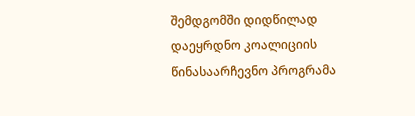შემდგომში დიდწილად დაეყრდნო კოალიციის წინასაარჩევნო პროგრამა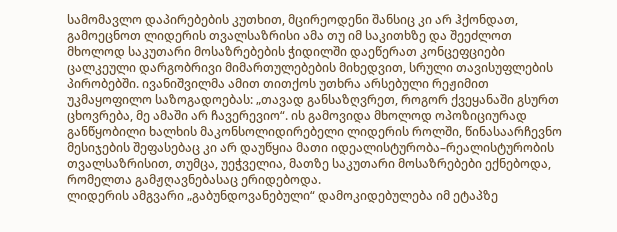სამომავლო დაპირებების კუთხით, მცირეოდენი შანსიც კი არ ჰქონდათ, გამოეცნოთ ლიდერის თვალსაზრისი ამა თუ იმ საკითხზე და შეეძლოთ მხოლოდ საკუთარი მოსაზრებების ჭიდილში დაეწერათ კონცეფციები ცალკეული დარგობრივი მიმართულებების მიხედვით, სრული თავისუფლების პირობებში. ივანიშვილმა ამით თითქოს უთხრა არსებული რეჟიმით უკმაყოფილო საზოგადოებას: „თავად განსაზღვრეთ, როგორ ქვეყანაში გსურთ ცხოვრება, მე ამაში არ ჩავერევიო“. ის გამოვიდა მხოლოდ ოპოზიციურად განწყობილი ხალხის მაკონსოლიდირებელი ლიდერის როლში, წინასაარჩევნო მესიჯების შეფასებაც კი არ დაუწყია მათი იდეალისტურობა–რეალისტურობის თვალსაზრისით, თუმცა, უეჭველია, მათზე საკუთარი მოსაზრებები ექნებოდა, რომელთა გამჟღავნებასაც ერიდებოდა.
ლიდერის ამგვარი „გაბუნდოვანებული“ დამოკიდებულება იმ ეტაპზე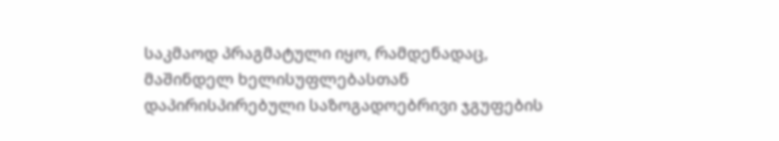საკმაოდ პრაგმატული იყო, რამდენადაც, მაშინდელ ხელისუფლებასთან დაპირისპირებული საზოგადოებრივი ჯგუფების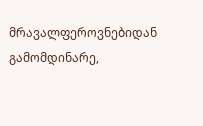მრავალფეროვნებიდან გამომდინარე,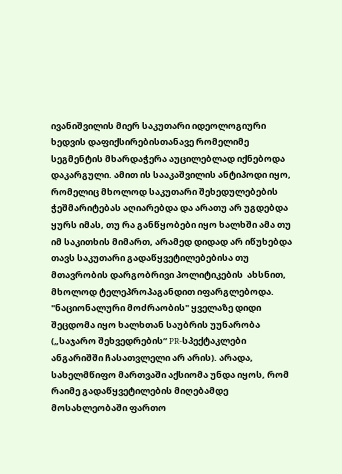ივანიშვილის მიერ საკუთარი იდეოლოგიური ხედვის დაფიქსირებისთანავე რომელიმე სეგმენტის მხარდაჭერა აუცილებლად იქნებოდა დაკარგული. ამით ის სააკაშვილის ანტიპოდი იყო, რომელიც მხოლოდ საკუთარი შეხედულებების ჭეშმარიტებას აღიარებდა და არათუ არ უგდებდა ყურს იმას, თუ რა განწყობები იყო ხალხში ამა თუ იმ საკითხის მიმართ, არამედ დიდად არ იწუხებდა თავს საკუთარი გადაწყვეტილებებისა თუ მთავრობის დარგობრივი პოლიტიკების  ახსნით, მხოლოდ ტელეპროპაგანდით იფარგლებოდა.
"ნაციონალური მოძრაობის" ყველაზე დიდი შეცდომა იყო ხალხთან საუბრის უუნარობა („საჯარო შეხვედრების“ PR-სპექტაკლები ანგარიშში ჩასათვლელი არ არის). არადა, სახელმწიფო მართვაში აქსიომა უნდა იყოს, რომ რაიმე გადაწყვეტილების მიღებამდე მოსახლეობაში ფართო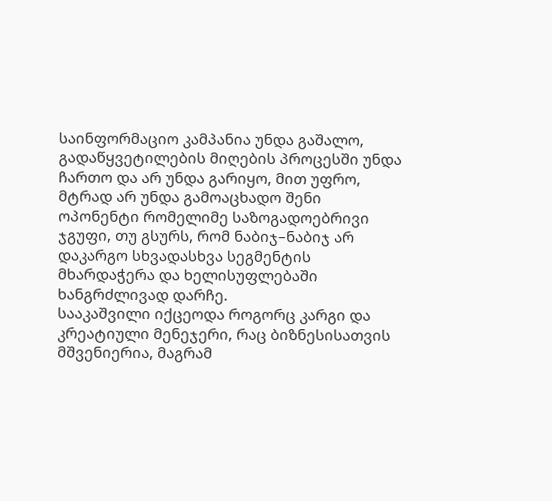საინფორმაციო კამპანია უნდა გაშალო, გადაწყვეტილების მიღების პროცესში უნდა ჩართო და არ უნდა გარიყო, მით უფრო, მტრად არ უნდა გამოაცხადო შენი ოპონენტი რომელიმე საზოგადოებრივი ჯგუფი, თუ გსურს, რომ ნაბიჯ–ნაბიჯ არ დაკარგო სხვადასხვა სეგმენტის მხარდაჭერა და ხელისუფლებაში ხანგრძლივად დარჩე.
სააკაშვილი იქცეოდა როგორც კარგი და კრეატიული მენეჯერი, რაც ბიზნესისათვის მშვენიერია, მაგრამ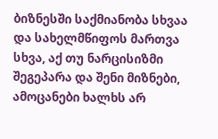ბიზნესში საქმიანობა სხვაა და სახელმწიფოს მართვა სხვა, აქ თუ ნარცისიზმი შეგეპარა და შენი მიზნები, ამოცანები ხალხს არ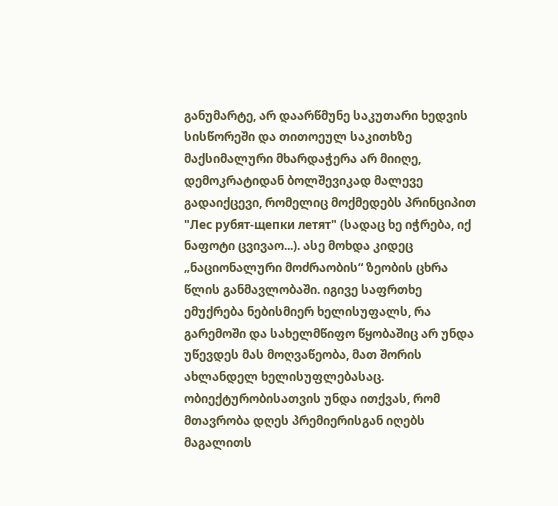განუმარტე, არ დაარწმუნე საკუთარი ხედვის სისწორეში და თითოეულ საკითხზე მაქსიმალური მხარდაჭერა არ მიიღე, დემოკრატიდან ბოლშევიკად მალევე გადაიქცევი, რომელიც მოქმედებს პრინციპით "Лес рубят-щепки летят" (სადაც ხე იჭრება, იქ ნაფოტი ცვივაო...). ასე მოხდა კიდეც „ნაციონალური მოძრაობის“ ზეობის ცხრა წლის განმავლობაში. იგივე საფრთხე ემუქრება ნებისმიერ ხელისუფალს, რა გარემოში და სახელმწიფო წყობაშიც არ უნდა უწევდეს მას მოღვაწეობა, მათ შორის ახლანდელ ხელისუფლებასაც.
ობიექტურობისათვის უნდა ითქვას, რომ მთავრობა დღეს პრემიერისგან იღებს მაგალითს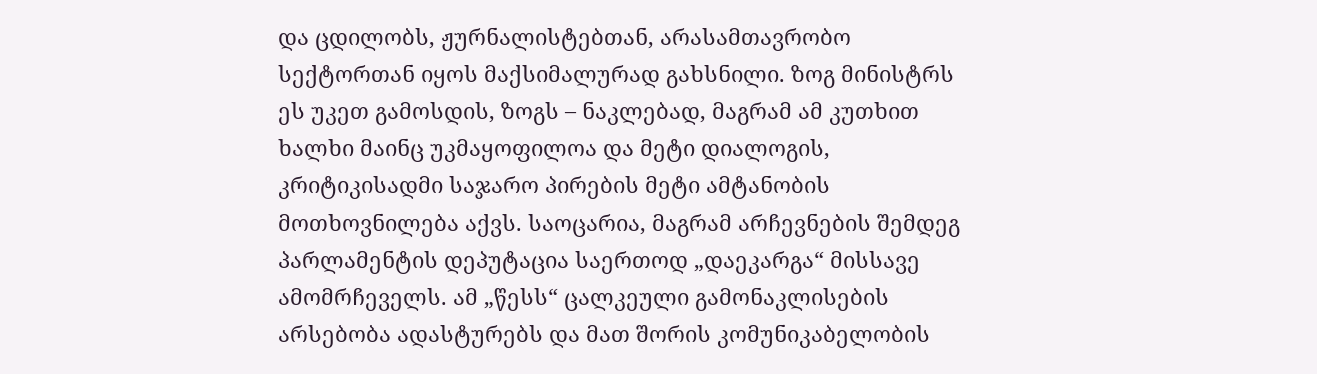და ცდილობს, ჟურნალისტებთან, არასამთავრობო სექტორთან იყოს მაქსიმალურად გახსნილი. ზოგ მინისტრს ეს უკეთ გამოსდის, ზოგს – ნაკლებად, მაგრამ ამ კუთხით ხალხი მაინც უკმაყოფილოა და მეტი დიალოგის, კრიტიკისადმი საჯარო პირების მეტი ამტანობის მოთხოვნილება აქვს. საოცარია, მაგრამ არჩევნების შემდეგ პარლამენტის დეპუტაცია საერთოდ „დაეკარგა“ მისსავე ამომრჩეველს. ამ „წესს“ ცალკეული გამონაკლისების არსებობა ადასტურებს და მათ შორის კომუნიკაბელობის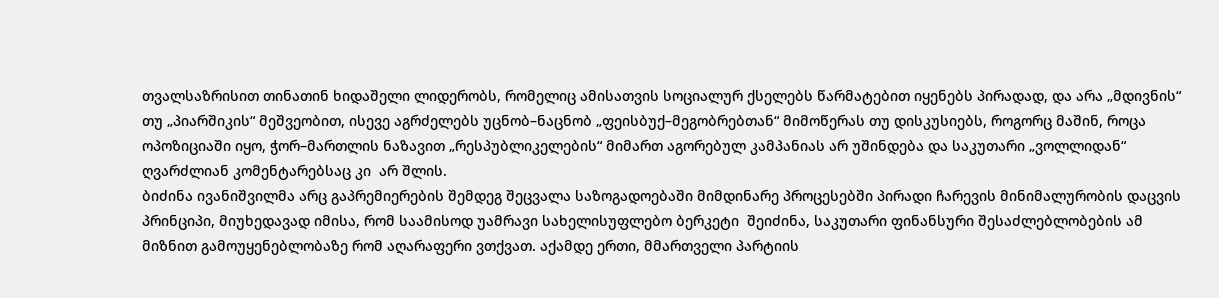თვალსაზრისით თინათინ ხიდაშელი ლიდერობს, რომელიც ამისათვის სოციალურ ქსელებს წარმატებით იყენებს პირადად, და არა „მდივნის“ თუ „პიარშიკის“ მეშვეობით, ისევე აგრძელებს უცნობ–ნაცნობ „ფეისბუქ–მეგობრებთან“ მიმოწერას თუ დისკუსიებს, როგორც მაშინ, როცა ოპოზიციაში იყო, ჭორ–მართლის ნაზავით „რესპუბლიკელების“ მიმართ აგორებულ კამპანიას არ უშინდება და საკუთარი „ვოლლიდან“ ღვარძლიან კომენტარებსაც კი  არ შლის.
ბიძინა ივანიშვილმა არც გაპრემიერების შემდეგ შეცვალა საზოგადოებაში მიმდინარე პროცესებში პირადი ჩარევის მინიმალურობის დაცვის პრინციპი, მიუხედავად იმისა, რომ საამისოდ უამრავი სახელისუფლებო ბერკეტი  შეიძინა, საკუთარი ფინანსური შესაძლებლობების ამ მიზნით გამოუყენებლობაზე რომ აღარაფერი ვთქვათ. აქამდე ერთი, მმართველი პარტიის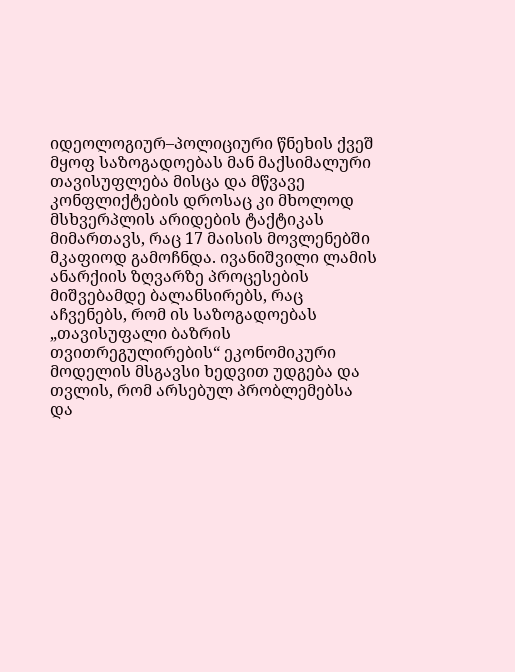იდეოლოგიურ–პოლიციური წნეხის ქვეშ მყოფ საზოგადოებას მან მაქსიმალური თავისუფლება მისცა და მწვავე კონფლიქტების დროსაც კი მხოლოდ მსხვერპლის არიდების ტაქტიკას მიმართავს, რაც 17 მაისის მოვლენებში მკაფიოდ გამოჩნდა. ივანიშვილი ლამის ანარქიის ზღვარზე პროცესების მიშვებამდე ბალანსირებს, რაც აჩვენებს, რომ ის საზოგადოებას „თავისუფალი ბაზრის თვითრეგულირების“ ეკონომიკური მოდელის მსგავსი ხედვით უდგება და თვლის, რომ არსებულ პრობლემებსა და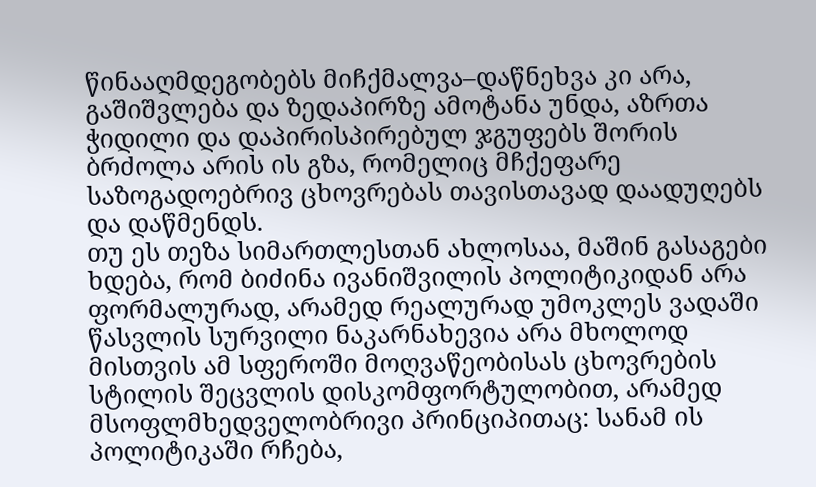წინააღმდეგობებს მიჩქმალვა–დაწნეხვა კი არა, გაშიშვლება და ზედაპირზე ამოტანა უნდა, აზრთა ჭიდილი და დაპირისპირებულ ჯგუფებს შორის ბრძოლა არის ის გზა, რომელიც მჩქეფარე საზოგადოებრივ ცხოვრებას თავისთავად დაადუღებს და დაწმენდს.
თუ ეს თეზა სიმართლესთან ახლოსაა, მაშინ გასაგები ხდება, რომ ბიძინა ივანიშვილის პოლიტიკიდან არა ფორმალურად, არამედ რეალურად უმოკლეს ვადაში წასვლის სურვილი ნაკარნახევია არა მხოლოდ მისთვის ამ სფეროში მოღვაწეობისას ცხოვრების სტილის შეცვლის დისკომფორტულობით, არამედ მსოფლმხედველობრივი პრინციპითაც: სანამ ის პოლიტიკაში რჩება,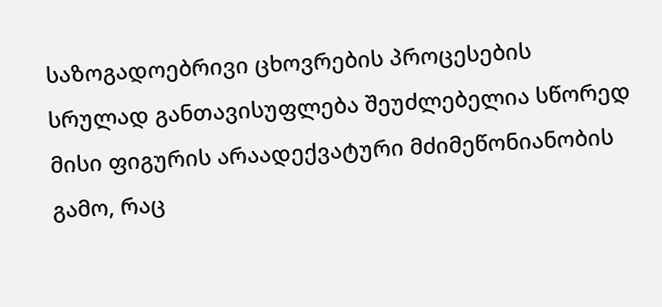საზოგადოებრივი ცხოვრების პროცესების სრულად განთავისუფლება შეუძლებელია სწორედ მისი ფიგურის არაადექვატური მძიმეწონიანობის გამო, რაც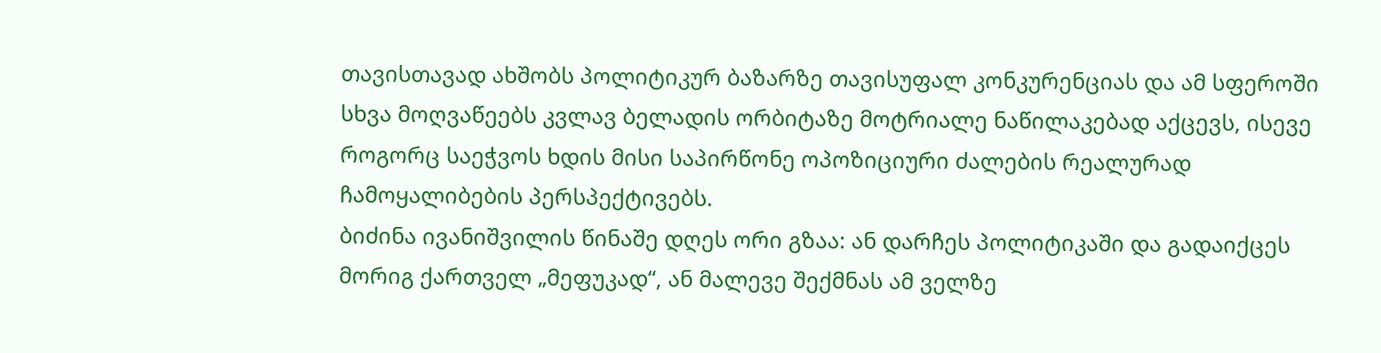თავისთავად ახშობს პოლიტიკურ ბაზარზე თავისუფალ კონკურენციას და ამ სფეროში სხვა მოღვაწეებს კვლავ ბელადის ორბიტაზე მოტრიალე ნაწილაკებად აქცევს, ისევე როგორც საეჭვოს ხდის მისი საპირწონე ოპოზიციური ძალების რეალურად ჩამოყალიბების პერსპექტივებს.
ბიძინა ივანიშვილის წინაშე დღეს ორი გზაა: ან დარჩეს პოლიტიკაში და გადაიქცეს მორიგ ქართველ „მეფუკად“, ან მალევე შექმნას ამ ველზე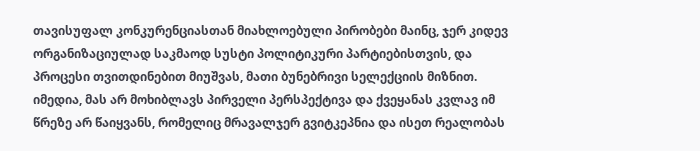თავისუფალ კონკურენციასთან მიახლოებული პირობები მაინც, ჯერ კიდევ ორგანიზაციულად საკმაოდ სუსტი პოლიტიკური პარტიებისთვის, და პროცესი თვითდინებით მიუშვას, მათი ბუნებრივი სელექციის მიზნით. იმედია, მას არ მოხიბლავს პირველი პერსპექტივა და ქვეყანას კვლავ იმ წრეზე არ წაიყვანს, რომელიც მრავალჯერ გვიტკეპნია და ისეთ რეალობას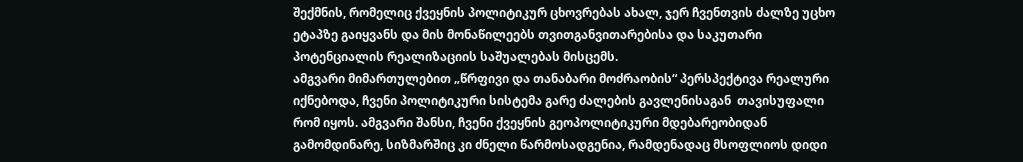შექმნის, რომელიც ქვეყნის პოლიტიკურ ცხოვრებას ახალ, ჯერ ჩვენთვის ძალზე უცხო ეტაპზე გაიყვანს და მის მონაწილეებს თვითგანვითარებისა და საკუთარი პოტენციალის რეალიზაციის საშუალებას მისცემს.
ამგვარი მიმართულებით „წრფივი და თანაბარი მოძრაობის“ პერსპექტივა რეალური იქნებოდა, ჩვენი პოლიტიკური სისტემა გარე ძალების გავლენისაგან  თავისუფალი რომ იყოს. ამგვარი შანსი, ჩვენი ქვეყნის გეოპოლიტიკური მდებარეობიდან გამომდინარე, სიზმარშიც კი ძნელი წარმოსადგენია, რამდენადაც მსოფლიოს დიდი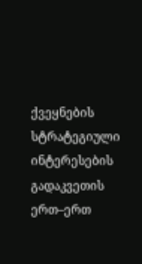ქვეყნების სტრატეგიული ინტერესების გადაკვეთის ერთ–ერთ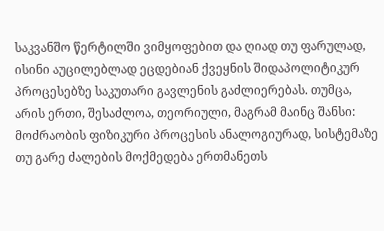საკვანშო წერტილში ვიმყოფებით და ღიად თუ ფარულად, ისინი აუცილებლად ეცდებიან ქვეყნის შიდაპოლიტიკურ პროცესებზე საკუთარი გავლენის გაძლიერებას. თუმცა, არის ერთი, შესაძლოა, თეორიული, მაგრამ მაინც შანსი:  მოძრაობის ფიზიკური პროცესის ანალოგიურად, სისტემაზე თუ გარე ძალების მოქმედება ერთმანეთს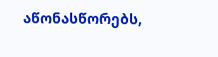აწონასწორებს,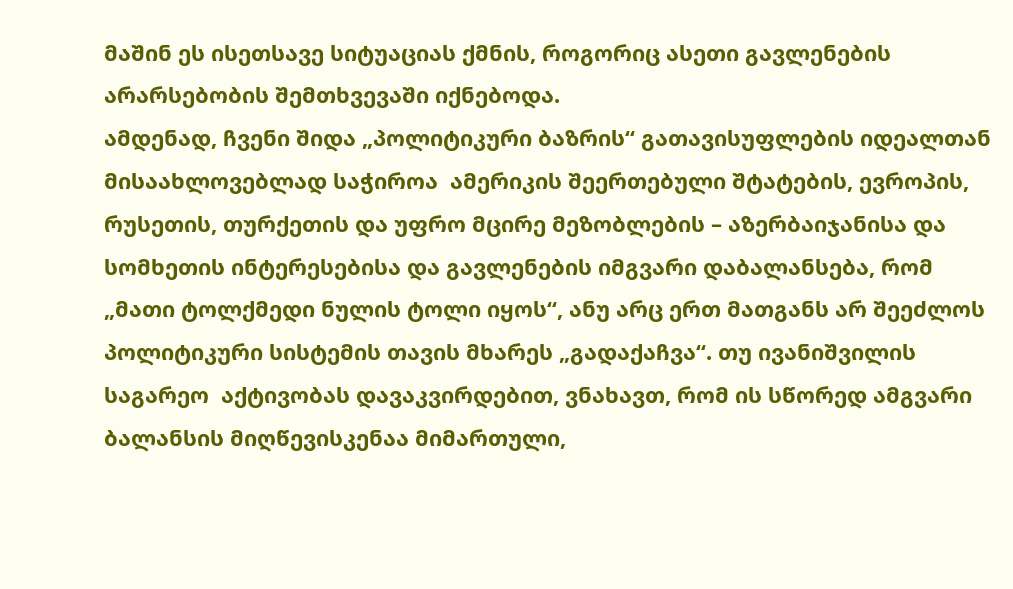მაშინ ეს ისეთსავე სიტუაციას ქმნის, როგორიც ასეთი გავლენების არარსებობის შემთხვევაში იქნებოდა.
ამდენად, ჩვენი შიდა „პოლიტიკური ბაზრის“ გათავისუფლების იდეალთან მისაახლოვებლად საჭიროა  ამერიკის შეერთებული შტატების, ევროპის, რუსეთის, თურქეთის და უფრო მცირე მეზობლების – აზერბაიჯანისა და სომხეთის ინტერესებისა და გავლენების იმგვარი დაბალანსება, რომ „მათი ტოლქმედი ნულის ტოლი იყოს“, ანუ არც ერთ მათგანს არ შეეძლოს პოლიტიკური სისტემის თავის მხარეს „გადაქაჩვა“. თუ ივანიშვილის საგარეო  აქტივობას დავაკვირდებით, ვნახავთ, რომ ის სწორედ ამგვარი ბალანსის მიღწევისკენაა მიმართული,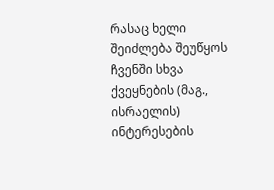რასაც ხელი შეიძლება შეუწყოს ჩვენში სხვა ქვეყნების (მაგ., ისრაელის) ინტერესების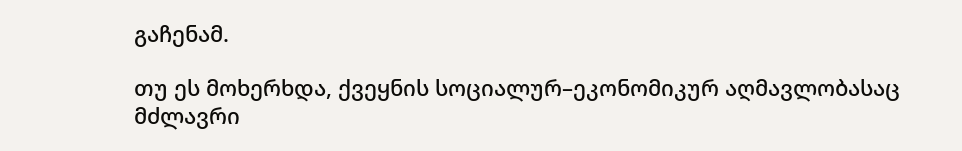გაჩენამ.

თუ ეს მოხერხდა, ქვეყნის სოციალურ–ეკონომიკურ აღმავლობასაც მძლავრი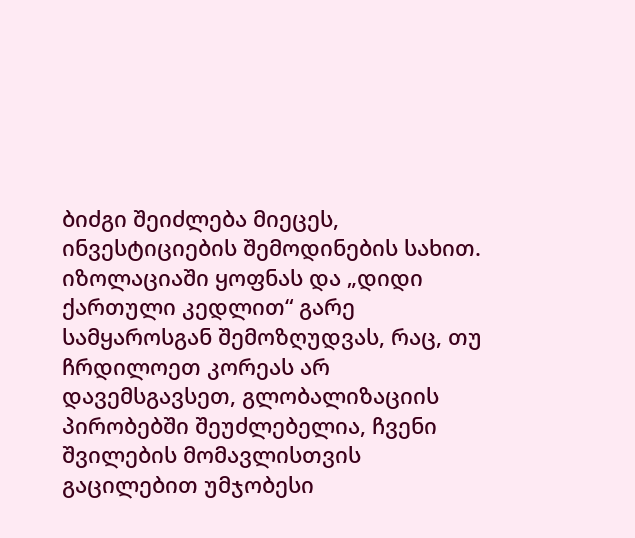ბიძგი შეიძლება მიეცეს, ინვესტიციების შემოდინების სახით. იზოლაციაში ყოფნას და „დიდი ქართული კედლით“ გარე სამყაროსგან შემოზღუდვას, რაც, თუ ჩრდილოეთ კორეას არ დავემსგავსეთ, გლობალიზაციის პირობებში შეუძლებელია, ჩვენი შვილების მომავლისთვის გაცილებით უმჯობესი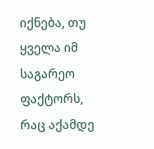იქნება, თუ ყველა იმ საგარეო ფაქტორს, რაც აქამდე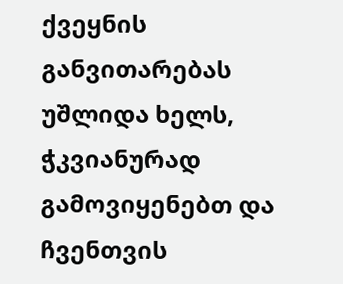ქვეყნის განვითარებას უშლიდა ხელს, ჭკვიანურად გამოვიყენებთ და ჩვენთვის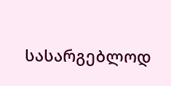სასარგებლოდ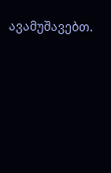ავამუშავებთ.